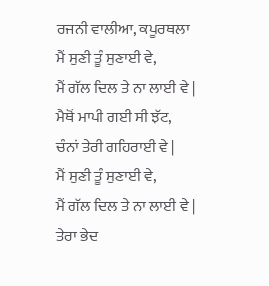ਰਜਨੀ ਵਾਲੀਆ, ਕਪੂਰਥਲਾ
ਮੈਂ ਸੁਣੀ ਤੂੰ ਸੁਣਾਈ ਵੇ,
ਮੈਂ ਗੱਲ ਦਿਲ ਤੇ ਨਾ ਲਾਈ ਵੇ |
ਮੈਥੋਂ ਮਾਪੀ ਗਈ ਸੀ ਝੱਟ,
ਚੰਨਾਂ ਤੇਰੀ ਗਹਿਰਾਈ ਵੇ |
ਮੈਂ ਸੁਣੀ ਤੂੰ ਸੁਣਾਈ ਵੇ,
ਮੈਂ ਗੱਲ ਦਿਲ ਤੇ ਨਾ ਲਾਈ ਵੇ |
ਤੇਰਾ ਭੇਦ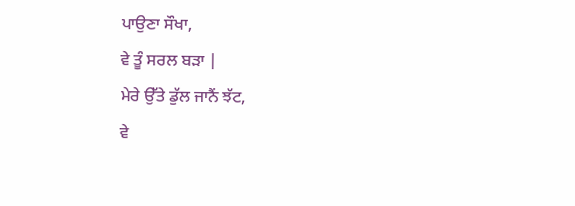ਪਾਉਣਾ ਸੌਖਾ,
ਵੇ ਤੂੰ ਸਰਲ ਬੜਾ |
ਮੇਰੇ ਉੱਤੇ ਡੁੱਲ ਜਾਨੈਂ ਝੱਟ,
ਵੇ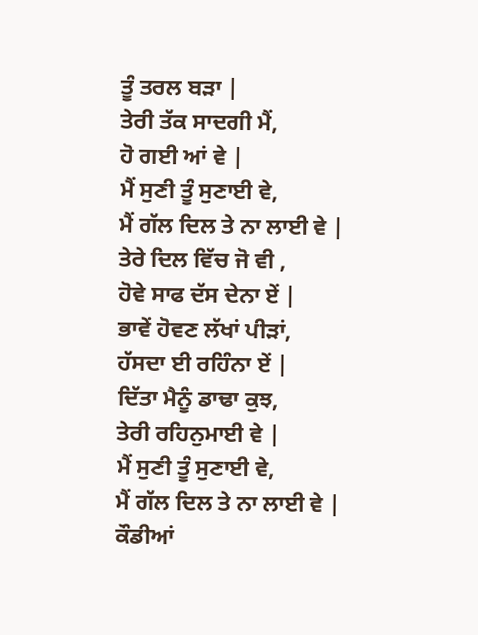ਤੂੰ ਤਰਲ ਬੜਾ |
ਤੇਰੀ ਤੱਕ ਸਾਦਗੀ ਮੈਂ,
ਹੋ ਗਈ ਆਂ ਵੇ |
ਮੈਂ ਸੁਣੀ ਤੂੰ ਸੁਣਾਈ ਵੇ,
ਮੈਂ ਗੱਲ ਦਿਲ ਤੇ ਨਾ ਲਾਈ ਵੇ |
ਤੇਰੇ ਦਿਲ ਵਿੱਚ ਜੋ ਵੀ ,
ਹੋਵੇ ਸਾਫ ਦੱਸ ਦੇਨਾ ਏਂ |
ਭਾਵੇਂ ਹੋਵਣ ਲੱਖਾਂ ਪੀੜਾਂ,
ਹੱਸਦਾ ਈ ਰਹਿੰਨਾ ਏਂ |
ਦਿੱਤਾ ਮੈਨੂੰ ਡਾਢਾ ਕੁਝ,
ਤੇਰੀ ਰਹਿਨੁਮਾਈ ਵੇ |
ਮੈਂ ਸੁਣੀ ਤੂੰ ਸੁਣਾਈ ਵੇ,
ਮੈਂ ਗੱਲ ਦਿਲ ਤੇ ਨਾ ਲਾਈ ਵੇ |
ਕੌਡੀਆਂ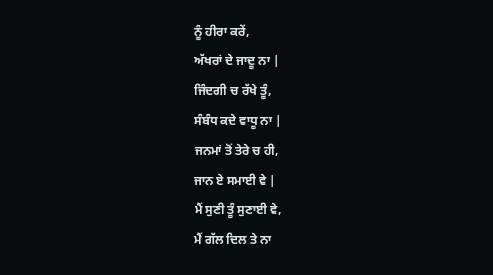ਨੂੰ ਹੀਰਾ ਕਰੇਂ,
ਅੱਖਰਾਂ ਦੇ ਜਾਦੂ ਨਾ |
ਜਿੰਦਗੀ ਚ ਰੱਖੇ ਤੂੰ,
ਸੰਬੰਧ ਕਦੇ ਵਾਧੂ ਨਾ |
ਜਨਮਾਂ ਤੋਂ ਤੇਰੇ ਚ ਹੀ,
ਜਾਨ ਏ ਸਮਾਈ ਵੇ |
ਮੈਂ ਸੁਣੀ ਤੂੰ ਸੁਣਾਈ ਵੇ,
ਮੈਂ ਗੱਲ ਦਿਲ ਤੇ ਨਾ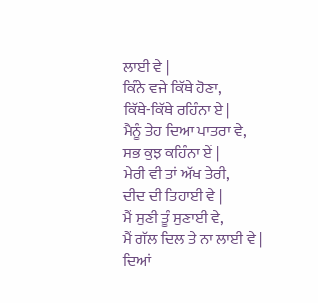ਲਾਈ ਵੇ |
ਕਿੰਨੇ ਵਜੇ ਕਿੱਥੇ ਹੋਣਾ,
ਕਿੱਥੇ-ਕਿੱਥੇ ਰਹਿੰਨਾ ਏ |
ਮੈਨੂੰ ਤੇਹ ਦਿਆ ਪਾਤਰਾ ਵੇ,
ਸਭ ਕੁਝ ਕਹਿੰਨਾ ਏਂ |
ਮੇਰੀ ਵੀ ਤਾਂ ਅੱਖ ਤੇਰੀ,
ਦੀਦ ਦੀ ਤਿਹਾਈ ਵੇ |
ਮੈਂ ਸੁਣੀ ਤੂੰ ਸੁਣਾਈ ਵੇ,
ਮੈਂ ਗੱਲ ਦਿਲ ਤੇ ਨਾ ਲਾਈ ਵੇ |
ਦਿਆਂ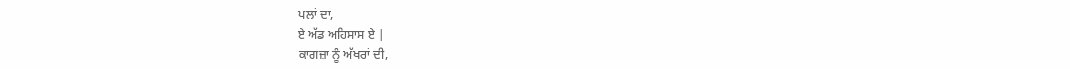ਪਲਾਂ ਦਾ,
ਏ ਅੱਡ ਅਹਿਸਾਸ ਏ |
ਕਾਗਜ਼ਾ ਨੂੰ ਅੱਖਰਾਂ ਦੀ,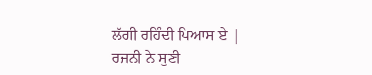ਲੱਗੀ ਰਹਿੰਦੀ ਪਿਆਸ ਏ |
ਰਜਨੀ ਨੇ ਸੁਣੀ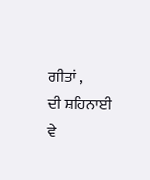ਗੀਤਾਂ ,
ਦੀ ਸ਼ਹਿਨਾਈ ਵੇ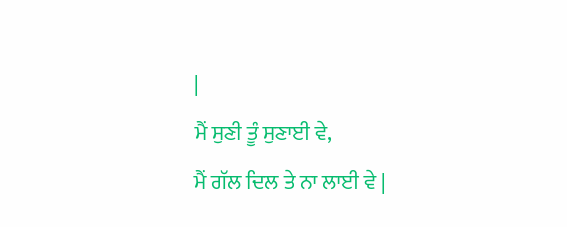|
ਮੈਂ ਸੁਣੀ ਤੂੰ ਸੁਣਾਈ ਵੇ,
ਮੈਂ ਗੱਲ ਦਿਲ ਤੇ ਨਾ ਲਾਈ ਵੇ |